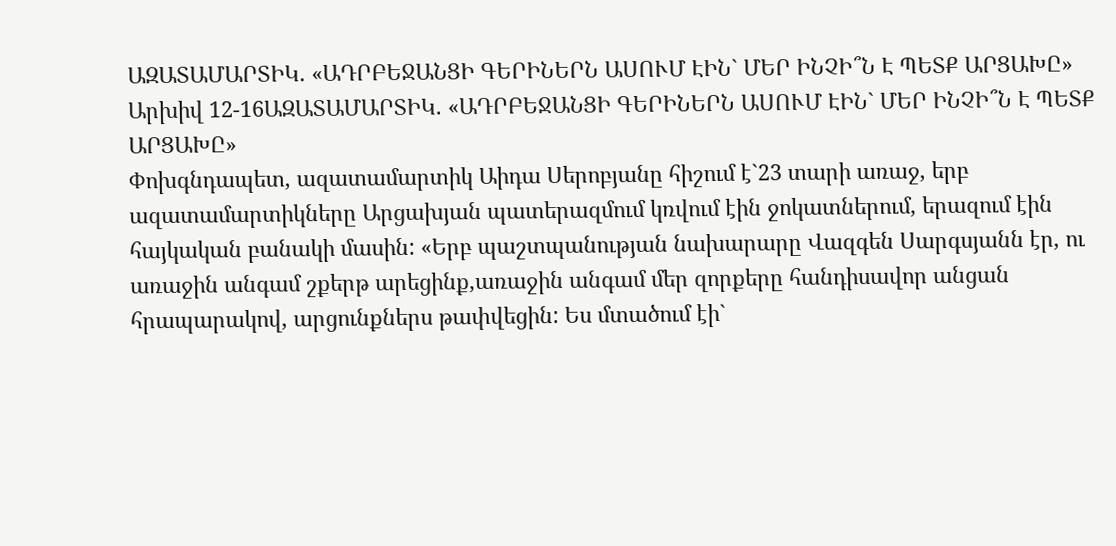ԱԶԱՏԱՄԱՐՏԻԿ. «ԱԴՐԲԵՋԱՆՑԻ ԳԵՐԻՆԵՐՆ ԱՍՈՒՄ ԷԻՆ` ՄԵՐ ԻՆՉԻ՞Ն Է ՊԵՏՔ ԱՐՑԱԽԸ»
Արխիվ 12-16ԱԶԱՏԱՄԱՐՏԻԿ. «ԱԴՐԲԵՋԱՆՑԻ ԳԵՐԻՆԵՐՆ ԱՍՈՒՄ ԷԻՆ` ՄԵՐ ԻՆՉԻ՞Ն Է ՊԵՏՔ ԱՐՑԱԽԸ»
Փոխգնդապետ, ազատամարտիկ Աիդա Սերոբյանը հիշում է`23 տարի առաջ, երբ ազատամարտիկները Արցախյան պատերազմում կռվում էին ջոկատներում, երազում էին հայկական բանակի մասին: «Երբ պաշտպանության նախարարը Վազգեն Սարգսյանն էր, ու առաջին անգամ շքերթ արեցինք,առաջին անգամ մեր զորքերը հանդիսավոր անցան հրապարակով, արցունքներս թափվեցին: Ես մտածում էի`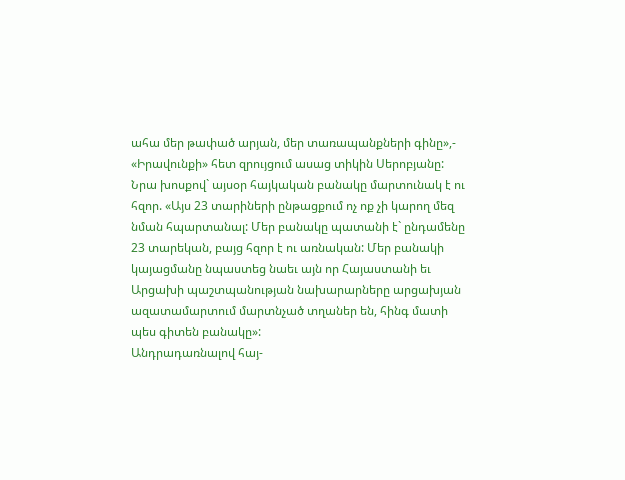ահա մեր թափած արյան, մեր տառապանքների գինը»,- «Իրավունքի» հետ զրույցում ասաց տիկին Սերոբյանը:
Նրա խոսքով` այսօր հայկական բանակը մարտունակ է ու հզոր. «Այս 23 տարիների ընթացքում ոչ ոք չի կարող մեզ նման հպարտանալ: Մեր բանակը պատանի է` ընդամենը 23 տարեկան, բայց հզոր է ու առնական: Մեր բանակի կայացմանը նպաստեց նաեւ այն որ Հայաստանի եւ Արցախի պաշտպանության նախարարները արցախյան ազատամարտում մարտնչած տղաներ են, հինգ մատի պես գիտեն բանակը»:
Անդրադառնալով հայ-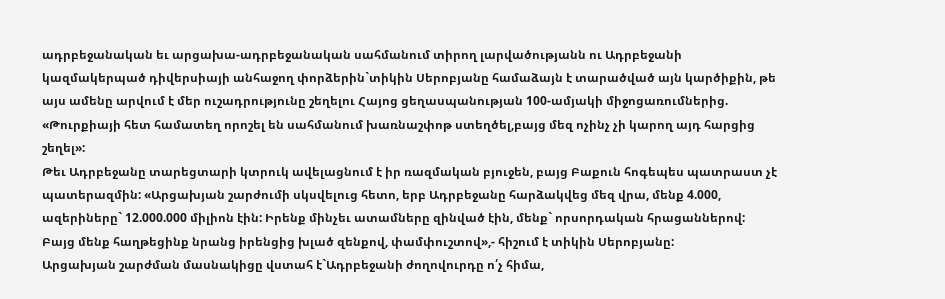ադրբեջանական եւ արցախա-ադրբեջանական սահմանում տիրող լարվածությանն ու Ադրբեջանի կազմակերպած դիվերսիայի անհաջող փորձերին`տիկին Սերոբյանը համաձայն է տարածված այն կարծիքին, թե այս ամենը արվում է մեր ուշադրությունը շեղելու Հայոց ցեղասպանության 100-ամյակի միջոցառումներից. «Թուրքիայի հետ համատեղ որոշել են սահմանում խառնաշփոթ ստեղծել,բայց մեզ ոչինչ չի կարող այդ հարցից շեղել»:
Թեւ Ադրբեջանը տարեցտարի կտրուկ ավելացնում է իր ռազմական բյուջեն, բայց Բաքուն հոգեպես պատրաստ չէ պատերազմին: «Արցախյան շարժումի սկսվելուց հետո, երբ Ադրբեջանը հարձակվեց մեզ վրա, մենք 4.000, ազերիները` 12.000.000 միլիոն էին: Իրենք մինչեւ ատամները զինված էին, մենք` որսորդական հրացաններով: Բայց մենք հաղթեցինք նրանց իրենցից խլած զենքով, փամփուշտով»,- հիշում է տիկին Սերոբյանը:
Արցախյան շարժման մասնակիցը վստահ է`Ադրբեջանի ժողովուրդը ո՛չ հիմա,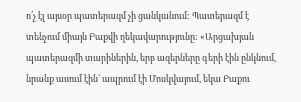ո՛չ էլ այսօր պատերազմ չի ցանկանում: Պատերազմ է տենչում միայն Բաքվի ղեկավարությունը: «Արցախյան պատերազմի տարիներին, երբ ազերները գերի էին ընկնում, նրանք ասում էին` ապրում էի Մոսկվայում, եկա Բաքու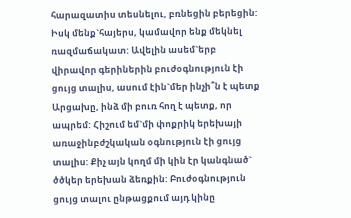հարազատիս տեսնելու, բռնեցին բերեցին: Իսկ մենք`հայերս, կամավոր ենք մեկնել ռազմաճակատ: Ավելին ասեմ`երբ վիրավոր գերիներին բուժօգնություն էի ցույց տալիս, ասում էին`մեր ինչի՞ն է պետք Արցախը, ինձ մի բուռ հող է պետք, որ ապրեմ: Հիշում եմ`մի փոքրիկ երեխայի առաջինբժշկական օգնություն էի ցույց տալիս: Քիչ այն կողմ մի կին էր կանգնած` ծծկեր երեխան ձեռքին: Բուժօգնություն ցույց տալու ընթացքում այդ կինը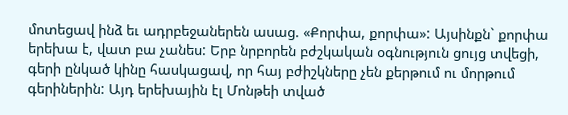մոտեցավ ինձ եւ ադրբեջաներեն ասաց. «Քորփա, քորփա»: Այսինքն` քորփա երեխա է, վատ բա չանես: Երբ նրբորեն բժշկական օգնություն ցույց տվեցի, գերի ընկած կինը հասկացավ, որ հայ բժիշկները չեն քերթում ու մորթում գերիներին: Այդ երեխային էլ Մոնթեի տված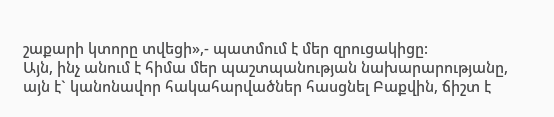շաքարի կտորը տվեցի»,- պատմում է մեր զրուցակիցը:
Այն, ինչ անում է հիմա մեր պաշտպանության նախարարությանը, այն է` կանոնավոր հակահարվածներ հասցնել Բաքվին, ճիշտ է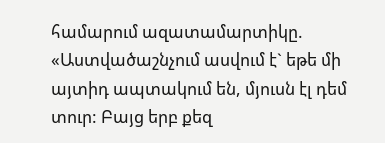համարում ազատամարտիկը. «Աստվածաշնչում ասվում է` եթե մի այտիդ ապտակում են, մյուսն էլ դեմ տուր: Բայց երբ քեզ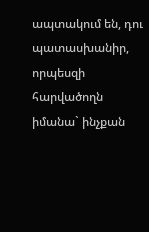ապտակում են, դու պատասխանիր, որպեսզի հարվածողն իմանա` ինչքան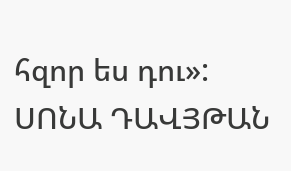հզոր ես դու»:
ՍՈՆԱ ԴԱՎՅԹԱՆ